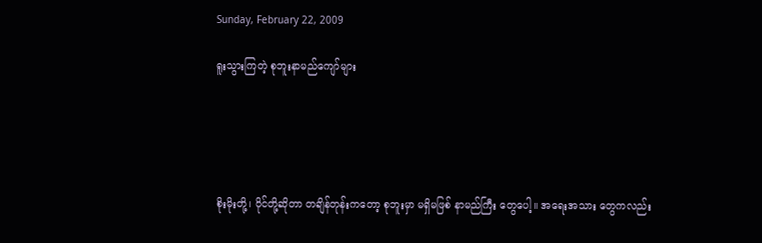Sunday, February 22, 2009

ရူးသွားကြတဲ့ စုဘူးနာမည်ကျော်များ





စိုးမိုးတို့၊ ဝိုင်တို့ဆိုတာ တချိန်တုန်းကတော့ စုဘူးမှာ မရှိမဖြစ် နာမည်ကြီး တွေပေါ့။ အရေးအသား တွေကလည်း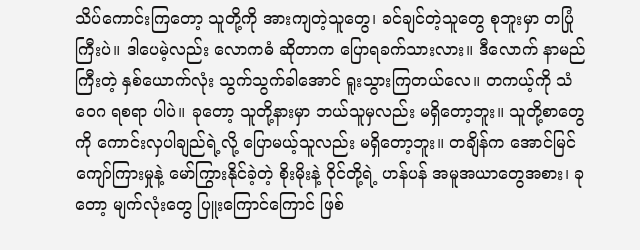သိပ်ကောင်းကြတော့ သူတို့ကို အားကျတဲ့သူတွေ၊ ခင်ချင်တဲ့သူတွေ စုဘူးမှာ တပြုံကြီးပဲ။ ဒါပေမဲ့လည်း လောကဓံ ဆိုတာက ပြောရခက်သားလား။ ဒီလောက် နာမည်ကြီးတဲ့ နှစ်ယောက်လုံး သွက်သွက်ခါအောင် ရူးသွားကြတယ်လေ။ တကယ့်ကို သံဝေဂ ရစရာ ပါပဲ။ ခုတော့ သူတို့နားမှာ ဘယ်သူမှလည်း မရှိတော့ဘူး။ သူတို့စာတွေကို ကောင်းလှပါချည်ရဲ့လို့ ပြောမယ့်သူလည်း မရှိတော့ဘူး။ တချိန်က အောင်မြင် ကျော်ကြားမှုနဲ့ မော်ကြွားနိုင်ခဲ့တဲ့ စိုးမိုးနဲ့ ဝိုင်တို့ရဲ့ ဟန်ပန် အမူအယာတွေအစား၊ ခုတော့ မျက်လုံးတွေ ပြူးကြောင်ကြောင် ဖြစ်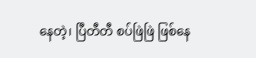နေတဲ့၊ ပြီတီတီ စပ်ဖြဲဖြဲ ဖြစ်နေ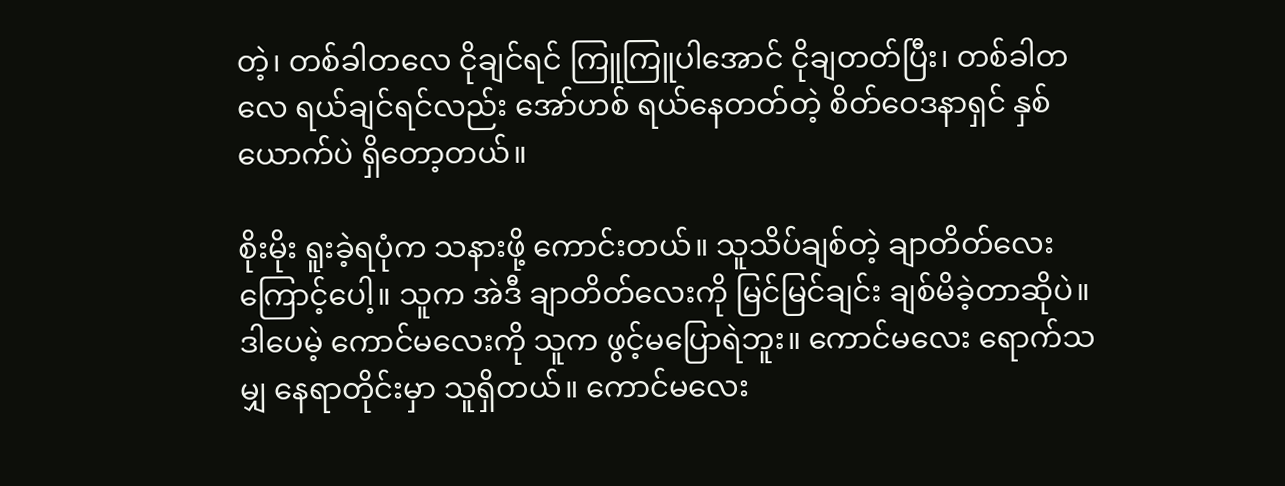တဲ့၊ တစ်ခါတလေ ငိုချင်ရင် ကြူကြူပါအောင် ငိုချတတ်ပြီး၊ တစ်ခါတလေ ရယ်ချင်ရင်လည်း အော်ဟစ် ရယ်နေတတ်တဲ့ စိတ်ဝေဒနာရှင် နှစ်ယောက်ပဲ ရှိတော့တယ်။

စိုးမိုး ရူးခဲ့ရပုံက သနားဖို့ ကောင်းတယ်။ သူသိပ်ချစ်တဲ့ ချာတိတ်လေးကြောင့်ပေါ့။ သူက အဲဒီ ချာတိတ်လေးကို မြင်မြင်ချင်း ချစ်မိခဲ့တာဆိုပဲ။ ဒါပေမဲ့ ကောင်မလေးကို သူက ဖွင့်မပြောရဲဘူး။ ကောင်မလေး ရောက်သမျှ နေရာတိုင်းမှာ သူရှိတယ်။ ကောင်မလေး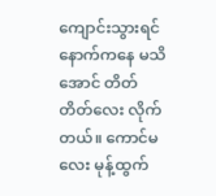ကျောင်းသွားရင် နောက်ကနေ မသိအောင် တိတ်တိတ်လေး လိုက်တယ်။ ကောင်မလေး မုန့်ထွက်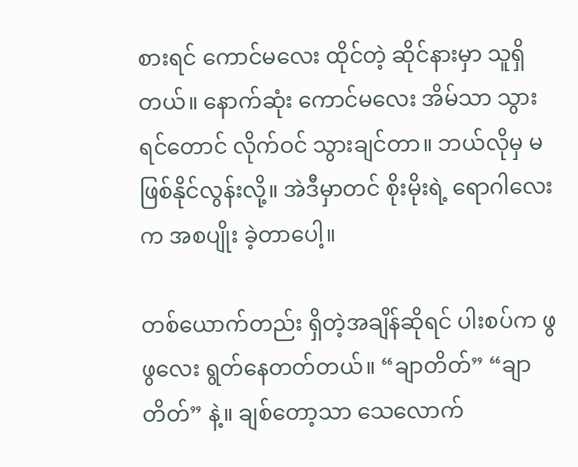စားရင် ကောင်မလေး ထိုင်တဲ့ ဆိုင်နားမှာ သူရှိတယ်။ နောက်ဆုံး ကောင်မလေး အိမ်သာ သွားရင်တောင် လိုက်ဝင် သွားချင်တာ။ ဘယ်လိုမှ မဖြစ်နိုင်လွန်းလို့။ အဲဒီမှာတင် စိုးမိုးရဲ့ ရောဂါလေးက အစပျိုး ခဲ့တာပေါ့။

တစ်ယောက်တည်း ရှိတဲ့အချိန်ဆိုရင် ပါးစပ်က ဖွဖွလေး ရွတ်နေတတ်တယ်။ “ချာတိတ်” “ချာတိတ်” နဲ့။ ချစ်တော့သာ သေလောက်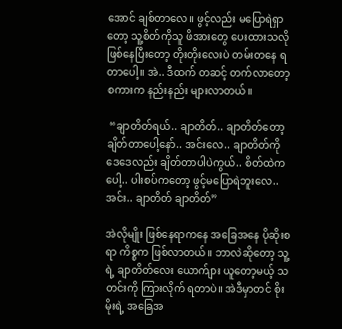အောင် ချစ်တာလေ။ ဖွင့်လည်း မပြောရဲရှာတော့ သူ့စိတ်ကိုသူ ဖိအားတွေ ပေးထားသလို ဖြစ်နေပြီးတော့ တိုးတိုးလေးပဲ တမ်းတနေ ရတာပေါ့။ အဲ.. ဒီထက် တဆင့် တက်လာတော့ စကားက နည်းနည်း များလာတယ်။

 “ချာတိတ်ရယ်.. ချာတိတ်.. ချာတိတ်တော့ ချိတ်တာပေါ့နော်.. အင်းလေ.. ချာတိတ်ကို ဒေဒေလည်း ချိတ်တာပါပဲကွယ်.. စိတ်ထဲကပေါ့.. ပါးစပ်ကတော့ ဖွင့်မပြောရဲဘူးလေ.. အင်း.. ချာတိတ် ချာတိတ်”

အဲလိုမျိုး ဖြစ်နေရာကနေ အခြေအနေ ပိုဆိုးစရာ ကိစ္စက ဖြစ်လာတယ်။ ဘာလဲဆိုတော့ သူ့ရဲ့ ချာတိတ်လေး ယောက်ျား ယူတော့မယ့် သတင်းကို ကြားလိုက် ရတာပဲ။ အဲဒီမှာတင် စိုးမိုးရဲ့ အခြေအ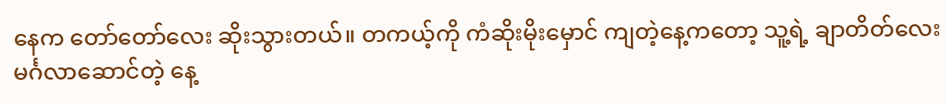နေက တော်တော်လေး ဆိုးသွားတယ်။ တကယ့်ကို ကံဆိုးမိုးမှောင် ကျတဲ့နေ့ကတော့ သူ့ရဲ့ ချာတိတ်လေး မင်္ဂလာဆောင်တဲ့ နေ့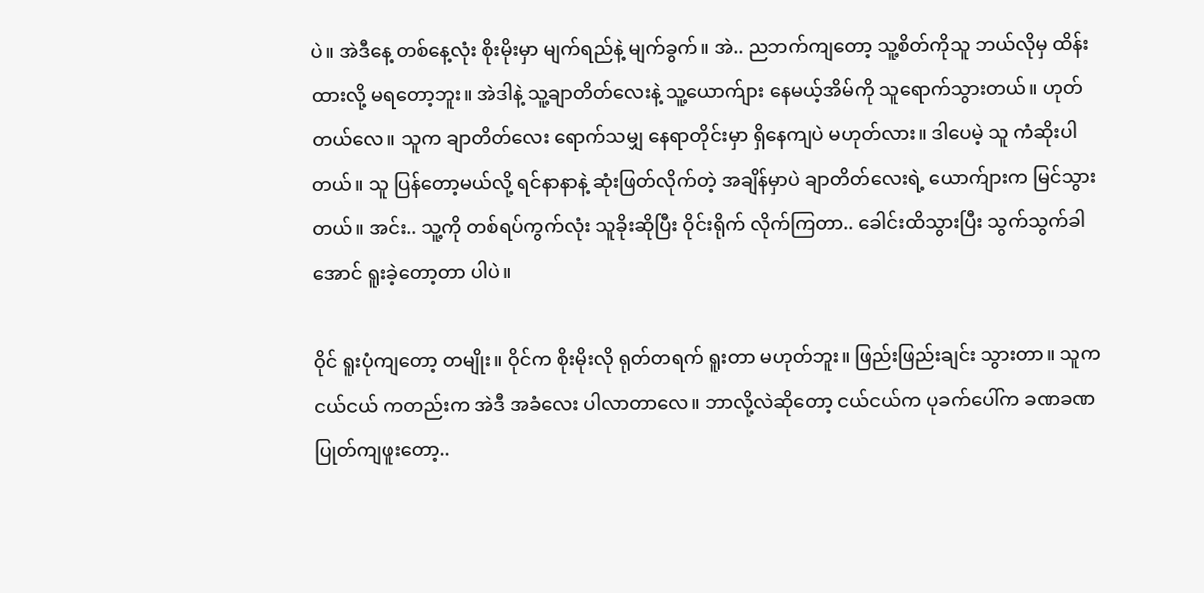ပဲ။ အဲဒီနေ့ တစ်နေ့လုံး စိုးမိုးမှာ မျက်ရည်နဲ့ မျက်ခွက်။ အဲ.. ညဘက်ကျတော့ သူ့စိတ်ကိုသူ ဘယ်လိုမှ ထိန်းထားလို့ မရတော့ဘူး။ အဲဒါနဲ့ သူ့ချာတိတ်လေးနဲ့ သူ့ယောက်ျား နေမယ့်အိမ်ကို သူရောက်သွားတယ်။ ဟုတ်တယ်လေ။ သူက ချာတိတ်လေး ရောက်သမျှ နေရာတိုင်းမှာ ရှိနေကျပဲ မဟုတ်လား။ ဒါပေမဲ့ သူ ကံဆိုးပါတယ်။ သူ ပြန်တော့မယ်လို့ ရင်နာနာနဲ့ ဆုံးဖြတ်လိုက်တဲ့ အချိန်မှာပဲ ချာတိတ်လေးရဲ့ ယောက်ျားက မြင်သွားတယ်။ အင်း.. သူ့ကို တစ်ရပ်ကွက်လုံး သူခိုးဆိုပြီး ဝိုင်းရိုက် လိုက်ကြတာ.. ခေါင်းထိသွားပြီး သွက်သွက်ခါအောင် ရူးခဲ့တော့တာ ပါပဲ။

ဝိုင် ရူးပုံကျတော့ တမျိုး။ ဝိုင်က စိုးမိုးလို ရုတ်တရက် ရူးတာ မဟုတ်ဘူး။ ဖြည်းဖြည်းချင်း သွားတာ။ သူက ငယ်ငယ် ကတည်းက အဲဒီ အခံလေး ပါလာတာလေ။ ဘာလို့လဲဆိုတော့ ငယ်ငယ်က ပုခက်ပေါ်က ခဏခဏ ပြုတ်ကျဖူးတော့..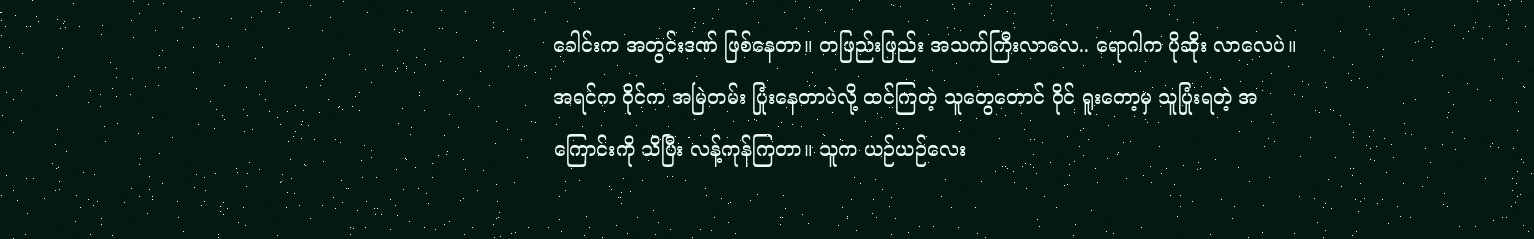ခေါင်းက အတွင်းဒဏ် ဖြစ်နေတာ။ တဖြည်းဖြည်း အသက်ကြီးလာလေ.. ရောဂါက ပိုဆိုး လာလေပဲ။ အရင်က ဝိုင်က အမြဲတမ်း ပြုံးနေတာပဲလို့ ထင်ကြတဲ့ သူတွေတောင် ဝိုင် ရူးတော့မှ သူပြုံးရတဲ့ အကြောင်းကို သိပြီး လန့်ကုန်ကြတာ။ သူက ယဉ်ယဉ်လေး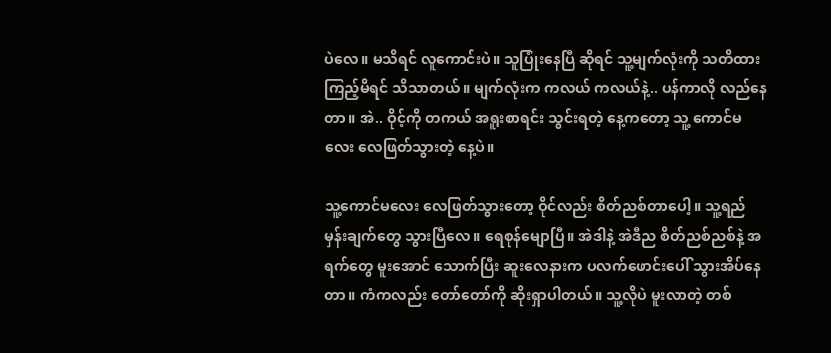ပဲလေ။ မသိရင် လူကောင်းပဲ။ သူပြုံးနေပြီ ဆိုရင် သူ့မျက်လုံးကို သတိထား ကြည့်မိရင် သိသာတယ်။ မျက်လုံးက ကလယ် ကလယ်နဲ့.. ပန်ကာလို လည်နေတာ။ အဲ.. ဝိုင့်ကို တကယ် အရူးစာရင်း သွင်းရတဲ့ နေ့ကတော့ သူ့ ကောင်မလေး လေဖြတ်သွားတဲ့ နေ့ပဲ။

သူ့ကောင်မလေး လေဖြတ်သွားတော့ ဝိုင်လည်း စိတ်ညစ်တာပေါ့။ သူ့ရည်မှန်းချက်တွေ သွားပြီလေ။ ရေစုန်မျောပြီ။ အဲဒါနဲ့ အဲဒီည စိတ်ညစ်ညစ်နဲ့ အရက်တွေ မူးအောင် သောက်ပြီး ဆူးလေနားက ပလက်ဖောင်းပေါ် သွားအိပ်နေတာ။ ကံကလည်း တော်တော်ကို ဆိုးရှာပါတယ်။ သူ့လိုပဲ မူးလာတဲ့ တစ်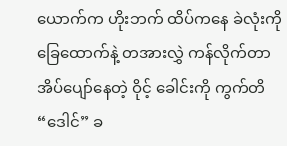ယောက်က ဟိုးဘက် ထိပ်ကနေ ခဲလုံးကို ခြေထောက်နဲ့ တအားလွှဲ ကန်လိုက်တာ အိပ်ပျော်နေတဲ့ ဝိုင့် ခေါင်းကို ကွက်တိ “ဒေါင်” ခ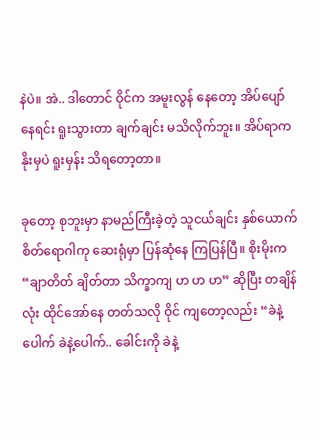နဲပဲ။ အဲ.. ဒါတောင် ဝိုင်က အမူးလွန် နေတော့ အိပ်ပျော်နေရင်း ရူးသွားတာ ချက်ချင်း မသိလိုက်ဘူး။ အိပ်ရာက နိုးမှပဲ ရူးမှန်း သိရတော့တာ။

ခုတော့ စုဘူးမှာ နာမည်ကြီးခဲ့တဲ့ သူငယ်ချင်း နှစ်ယောက် စိတ်ရောဂါကု ဆေးရုံမှာ ပြန်ဆုံနေ ကြပြန်ပြီ။ စိုးမိုးက “ချာတိတ် ချိတ်တာ သိက္ခာကျ ဟ ဟ ဟ” ဆိုပြီး တချိန်လုံး ထိုင်အော်နေ တတ်သလို ဝိုင် ကျတော့လည်း “ခဲနဲ့ပေါက် ခဲနဲ့ပေါက်.. ခေါင်းကို ခဲနဲ့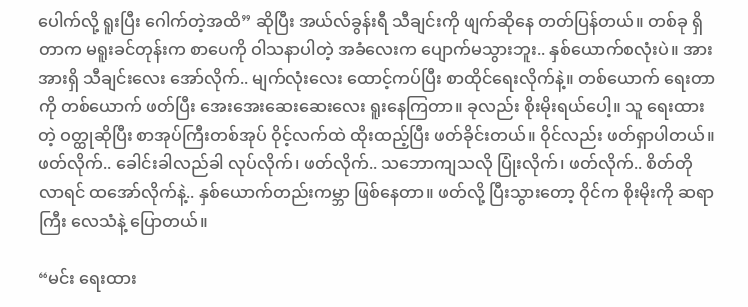ပေါက်လို့ ရူးပြီး ဂေါက်တဲ့အထိ” ဆိုပြီး အယ်လ်ခွန်းရီ သီချင်းကို ဖျက်ဆိုနေ တတ်ပြန်တယ်။ တစ်ခု ရှိတာက မရူးခင်တုန်းက စာပေကို ဝါသနာပါတဲ့ အခံလေးက ပျောက်မသွားဘူး.. နှစ်ယောက်စလုံးပဲ။ အားအားရှိ သီချင်းလေး အော်လိုက်.. မျက်လုံးလေး ထောင့်ကပ်ပြီး စာထိုင်ရေးလိုက်နဲ့။ တစ်ယောက် ရေးတာကို တစ်ယောက် ဖတ်ပြီး အေးအေးဆေးဆေးလေး ရူးနေကြတာ။ ခုလည်း စိုးမိုးရယ်ပေါ့။ သူ ရေးထားတဲ့ ဝတ္ထုဆိုပြီး စာအုပ်ကြီးတစ်အုပ် ဝိုင့်လက်ထဲ ထိုးထည့်ပြီး ဖတ်ခိုင်းတယ်။ ဝိုင်လည်း ဖတ်ရှာပါတယ်။ ဖတ်လိုက်.. ခေါင်းခါလည်ခါ လုပ်လိုက်၊ ဖတ်လိုက်.. သဘောကျသလို ပြုံးလိုက်၊ ဖတ်လိုက်.. စိတ်တိုလာရင် ထအော်လိုက်နဲ့.. နှစ်ယောက်တည်းကမ္ဘာ ဖြစ်နေတာ။ ဖတ်လို့ ပြီးသွားတော့ ဝိုင်က စိုးမိုးကို ဆရာကြီး လေသံနဲ့ ပြောတယ်။

“မင်း ရေးထား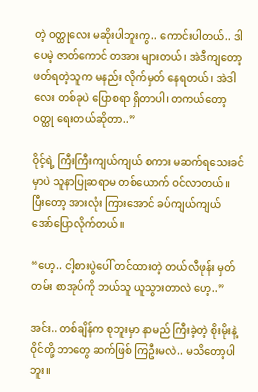တဲ့ ဝတ္ထုလေး မဆိုးပါဘူးကွ.. ကောင်းပါတယ်.. ဒါပေမဲ့ ဇာတ်ကောင် တအား များတယ်၊ အဲဒီကျတော့ ဖတ်ရတဲ့သူက မနည်း လိုက်မှတ် နေရတယ်၊ အဲဒါလေး တစ်ခုပဲ ပြောစရာ ရှိတာပါ၊ တကယ်တော့ ဝတ္ထု ရေးတယ်ဆိုတာ..”

ဝိုင့်ရဲ့ ကြီးကြီးကျယ်ကျယ် စကား မဆက်ရသေးခင်မှာပဲ သူနာပြုဆရာမ တစ်ယောက် ဝင်လာတယ်။ ပြီးတော့ အားလုံး ကြားအောင် ခပ်ကျယ်ကျယ် အော်ပြောလိုက်တယ်။

“ဟေ့.. ငါ့စားပွဲပေါ် တင်ထားတဲ့ တယ်လီဖုန်း မှတ်တမ်း စာအုပ်ကို ဘယ်သူ ယူသွားတာလဲ ဟေ့..”

အင်း.. တစ်ချိန်က စုဘူးမှာ နာမည် ကြီးခဲ့တဲ့ စိုးမိုးနဲ့ ဝိုင်တို့ ဘာတွေ ဆက်ဖြစ် ကြဦးမလဲ.. မသိတော့ပါဘူး။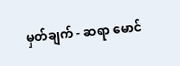မှတ်ချက် - ဆရာ မောင်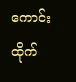ကောင်းထိုက်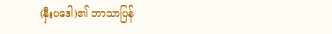(နှီးပဒေါ)၏ ဘာသာပြန်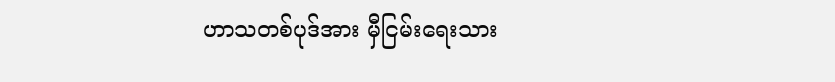ဟာသတစ်ပုဒ်အား မှီငြမ်းရေးသား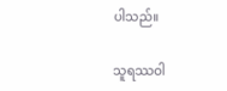ပါသည်။

သူရဿဝါ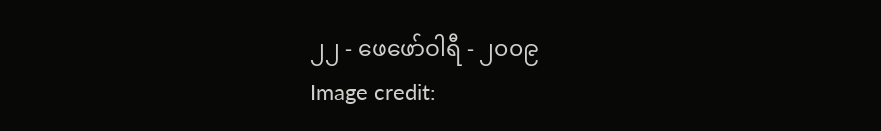၂၂ - ဖေဖော်ဝါရီ - ၂၀၀၉
Image credit: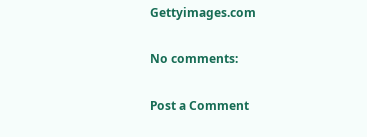Gettyimages.com

No comments:

Post a Comment